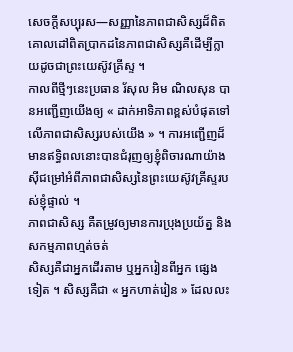សេចក្តីសប្បុរស—សញ្ញានៃភាពជាសិស្សដ៏ពិត
គោលដៅពិតប្រាកដនៃភាពជាសិស្សគឺដើម្បីក្លាយដូចជាព្រះយេស៊ូវគ្រីស្ទ ។
កាលពីថ្មីៗនេះប្រធាន រ័សុល អិម ណិលសុន បានអញ្ជើញយើងឲ្យ « ដាក់អាទិភាពខ្ពស់បំផុតទៅលើភាពជាសិស្សរបស់យើង » ។ ការអញ្ជើញដ៏មានឥទ្ធិពលនោះបានជំរុញឲ្យខ្ញុំពិចារណាយ៉ាងស៊ីជម្រៅអំពីភាពជាសិស្សនៃព្រះយេស៊ូវគ្រីស្ទរបស់ខ្ញុំផ្ទាល់ ។
ភាពជាសិស្ស គឺតម្រូវឲ្យមានការប្រុងប្រយ័ត្ន និងសកម្មភាពហ្មត់ចត់
សិស្សគឺជាអ្នកដើរតាម ឬអ្នករៀនពីអ្នក ផ្សេងទៀត ។ សិស្សគឺជា « អ្នកហាត់រៀន » ដែលលះ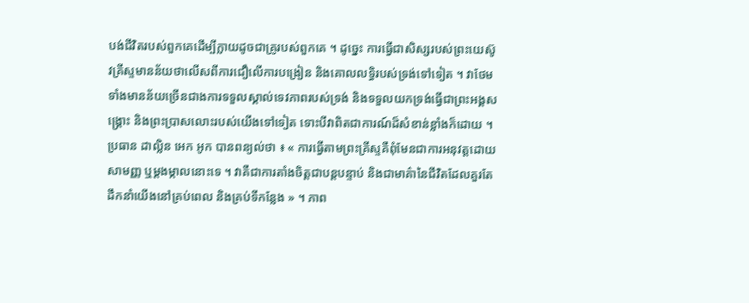បង់ជីវិតរបស់ពួកគេដើម្បីក្លាយដូចជាគ្រូរបស់ពួកគេ ។ ដូច្នេះ ការធ្វើជាសិស្សរបស់ព្រះយេស៊ូវគ្រីស្ទមានន័យថាលើសពីការជឿលើការបង្រៀន និងគោលលទ្ធិរបស់ទ្រង់ទៅទៀត ។ វាថែមទាំងមានន័យច្រើនជាងការទទួលស្គាល់ទេវភាពរបស់ទ្រង់ និងទទួលយកទ្រង់ធ្វើជាព្រះអង្គសង្រ្គោះ និងព្រះប្រាសលោះរបស់យើងទៅទៀត ទោះបីវាពិតជាការណ៍ដ៏សំខាន់ខ្លាំងក៏ដោយ ។
ប្រធាន ដាល្លិន អេក អូក បានពន្យល់ថា ៖ « ការធ្វើតាមព្រះគ្រីស្ទគឺពុំមែនជាការអនុវត្តដោយសាមញ្ញ ឬម្ដងម្កាលនោះទេ ។ វាគឺជាការតាំងចិត្តជាបន្ដបន្ទាប់ និងជាមាគ៌ានៃជីវិតដែលគួរតែដឹកនាំយើងនៅគ្រប់ពេល និងគ្រប់ទីកន្លែង » ។ ភាព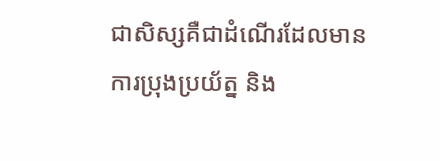ជាសិស្សគឺជាដំណើរដែលមានការប្រុងប្រយ័ត្ន និង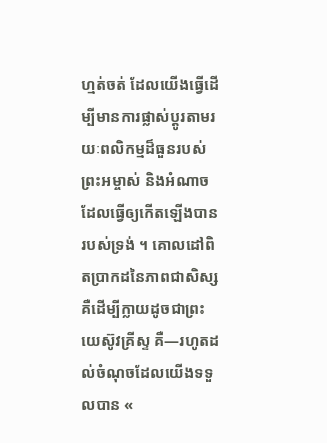ហ្មត់ចត់ ដែលយើងធ្វើដើម្បីមានការផ្លាស់ប្តូរតាមរយៈពលិកម្មដ៏ធួនរបស់ព្រះអម្ចាស់ និងអំណាចដែលធ្វើឲ្យកើតឡើងបានរបស់ទ្រង់ ។ គោលដៅពិតប្រាកដនៃភាពជាសិស្សគឺដើម្បីក្លាយដូចជាព្រះយេស៊ូវគ្រីស្ទ គឺ—រហូតដល់ចំណុចដែលយើងទទួលបាន «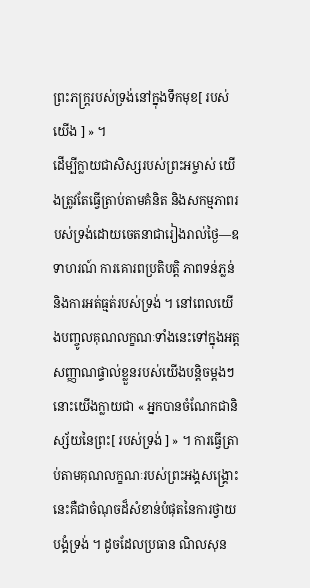ព្រះភក្ត្ររបស់ទ្រង់នៅក្នុងទឹកមុខ[ របស់យើង ] » ។
ដើម្បីក្លាយជាសិស្សរបស់ព្រះអម្ចាស់ យើងត្រូវតែធ្វើត្រាប់តាមគំនិត និងសកម្មភាពរបស់ទ្រង់ដោយចេតនាជារៀងរាល់ថ្ងៃ—ឧទាហរណ៍ ការគោរពប្រតិបត្តិ ភាពទន់ភ្លន់ និងការអត់ធ្មត់របស់ទ្រង់ ។ នៅពេលយើងបញ្ចូលគុណលក្ខណៈទាំងនេះទៅក្នុងអត្តសញ្ញាណផ្ទាល់ខ្លួនរបស់យើងបន្តិចម្តងៗ នោះយើងក្លាយជា « អ្នកបានចំណែកជានិស្ស័យនៃព្រះ[ របស់ទ្រង់ ] » ។ ការធ្វើត្រាប់តាមគុណលក្ខណៈរបស់ព្រះអង្គសង្គ្រោះនេះគឺជាចំណុចដ៏សំខាន់បំផុតនៃការថ្វាយបង្គំទ្រង់ ។ ដូចដែលប្រធាន ណិលសុន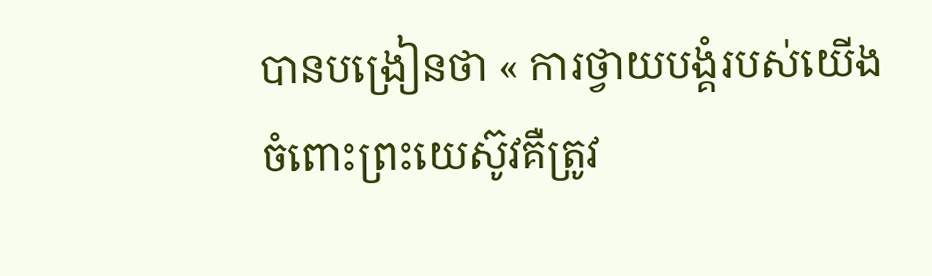បានបង្រៀនថា « ការថ្វាយបង្គំរបស់យើងចំពោះព្រះយេស៊ូវគឺត្រូវ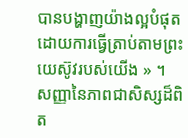បានបង្ហាញយ៉ាងល្អបំផុតដោយការធ្វើត្រាប់តាមព្រះយេស៊ូវរបស់យើង » ។
សញ្ញានៃភាពជាសិស្សដ៏ពិត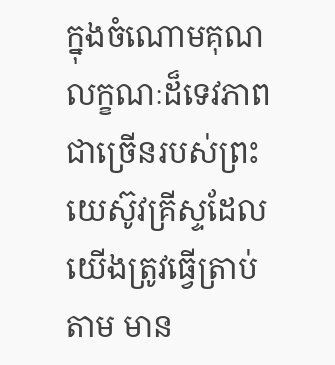ក្នុងចំណោមគុណលក្ខណៈដ៏ទេវភាពជាច្រើនរបស់ព្រះយេស៊ូវគ្រីស្ទដែលយើងត្រូវធ្វើត្រាប់តាម មាន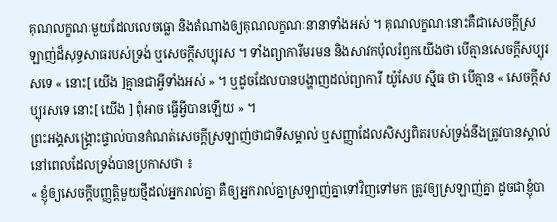គុណលក្ខណៈមួយដែលលេចធ្លោ និងតំណាងឲ្យគុណលក្ខណៈនានាទាំងអស់ ។ គុណលក្ខណៈនោះគឺជាសេចក្តីស្រឡាញ់ដ៏សុទ្ធសាធរបស់ទ្រង់ ឬសេចក្តីសប្បុរស ។ ទាំងព្យាការីមរមន និងសាវកប៉ុលរំឭកយើងថា បើគ្មានសេចក្តីសប្បុរសទេ « នោះ[ យើង ]គ្មានជាអ្វីទាំងអស់ » ។ ឬដូចដែលបានបង្ហាញដល់ព្យាការី យ៉ូសែប ស៊្មីធ ថា បើគ្មាន « សេចក្តីសប្បុរសទេ នោះ[ យើង ] ពុំអាច ធ្វើអ្វីបានឡើយ » ។
ព្រះអង្គសង្គ្រោះផ្ទាល់បានកំណត់សេចក្តីស្រឡាញ់ថាជាទីសម្គាល់ ឬសញ្ញាដែលសិស្សពិតរបស់ទ្រង់នឹងត្រូវបានស្គាល់នៅពេលដែលទ្រង់បានប្រកាសថា ៖
« ខ្ញុំឲ្យសេចក្តីបញ្ញត្តិមួយថ្មីដល់អ្នករាល់គ្នា គឺឲ្យអ្នករាល់គ្នាស្រឡាញ់គ្នាទៅវិញទៅមក ត្រូវឲ្យស្រឡាញ់គ្នា ដូចជាខ្ញុំបា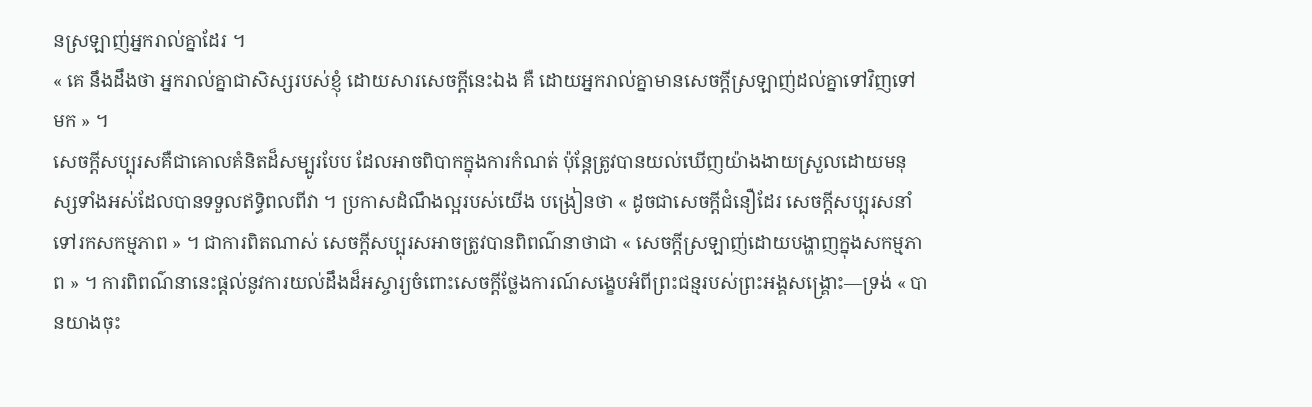នស្រឡាញ់អ្នករាល់គ្នាដែរ ។
« គេ នឹងដឹងថា អ្នករាល់គ្នាជាសិស្សរបស់ខ្ញុំ ដោយសារសេចក្តីនេះឯង គឺ ដោយអ្នករាល់គ្នាមានសេចក្តីស្រឡាញ់ដល់គ្នាទៅវិញទៅមក » ។
សេចក្តីសប្បុរសគឺជាគោលគំនិតដ៏សម្បូរបែប ដែលអាចពិបាកក្នុងការកំណត់ ប៉ុន្តែត្រូវបានយល់ឃើញយ៉ាងងាយស្រួលដោយមនុស្សទាំងអស់ដែលបានទទួលឥទ្ធិពលពីវា ។ ប្រកាសដំណឹងល្អរបស់យើង បង្រៀនថា « ដូចជាសេចក្តីជំនឿដែរ សេចក្តីសប្បុរសនាំទៅរកសកម្មភាព » ។ ជាការពិតណាស់ សេចក្តីសប្បុរសអាចត្រូវបានពិពណ៌នាថាជា « សេចក្តីស្រឡាញ់ដោយបង្ហាញក្នុងសកម្មភាព » ។ ការពិពណ៌នានេះផ្តល់នូវការយល់ដឹងដ៏អស្ចារ្យចំពោះសេចក្តីថ្លែងការណ៍សង្ខេបអំពីព្រះជន្មរបស់ព្រះអង្គសង្គ្រោះ—ទ្រង់ « បានយាងចុះ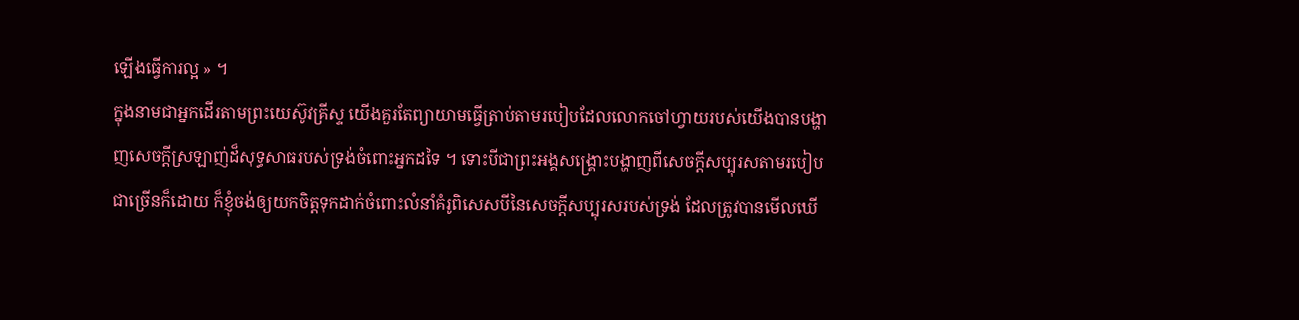ឡើងធ្វើការល្អ » ។
ក្នុងនាមជាអ្នកដើរតាមព្រះយេស៊ូវគ្រីស្ទ យើងគួរតែព្យាយាមធ្វើត្រាប់តាមរបៀបដែលលោកចៅហ្វាយរបស់យើងបានបង្ហាញសេចក្ដីស្រឡាញ់ដ៏សុទ្ធសាធរបស់ទ្រង់ចំពោះអ្នកដទៃ ។ ទោះបីជាព្រះអង្គសង្គ្រោះបង្ហាញពីសេចក្តីសប្បុរសតាមរបៀបជាច្រើនក៏ដោយ ក៏ខ្ញុំចង់ឲ្យយកចិត្តទុកដាក់ចំពោះលំនាំគំរូពិសេសបីនៃសេចក្តីសប្បុរសរបស់ទ្រង់ ដែលត្រូវបានមើលឃើ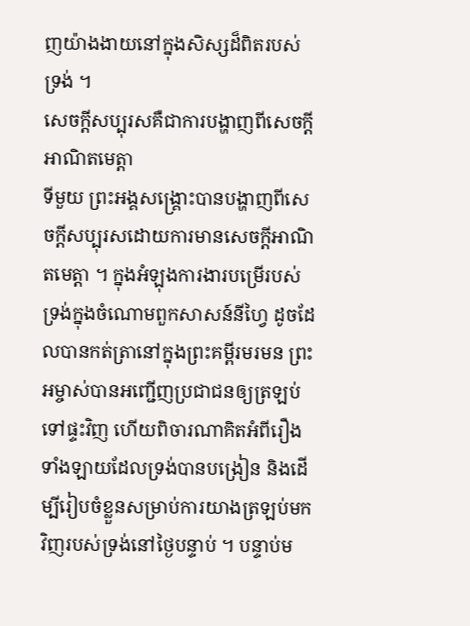ញយ៉ាងងាយនៅក្នុងសិស្សដ៏ពិតរបស់ទ្រង់ ។
សេចក្ដីសប្បុរសគឺជាការបង្ហាញពីសេចក្តីអាណិតមេត្ដា
ទីមួយ ព្រះអង្គសង្គ្រោះបានបង្ហាញពីសេចក្តីសប្បុរសដោយការមានសេចក្តីអាណិតមេត្ដា ។ ក្នុងអំឡុងការងារបម្រើរបស់ទ្រង់ក្នុងចំណោមពួកសាសន៍នីហ្វៃ ដូចដែលបានកត់ត្រានៅក្នុងព្រះគម្ពីរមរមន ព្រះអម្ចាស់បានអញ្ជើញប្រជាជនឲ្យត្រឡប់ទៅផ្ទះវិញ ហើយពិចារណាគិតអំពីរឿងទាំងឡាយដែលទ្រង់បានបង្រៀន និងដើម្បីរៀបចំខ្លួនសម្រាប់ការយាងត្រឡប់មកវិញរបស់ទ្រង់នៅថ្ងៃបន្ទាប់ ។ បន្ទាប់ម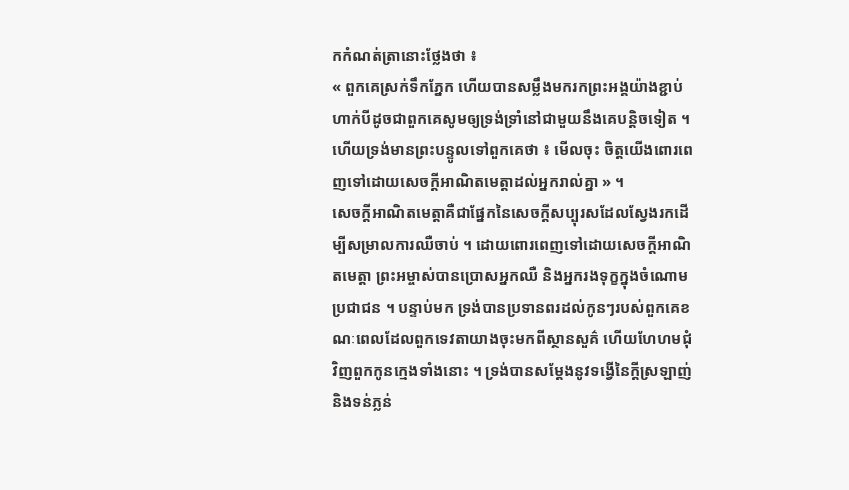កកំណត់ត្រានោះថ្លែងថា ៖
« ពួកគេស្រក់ទឹកភ្នែក ហើយបានសម្លឹងមករកព្រះអង្គយ៉ាងខ្ជាប់ ហាក់បីដូចជាពួកគេសូមឲ្យទ្រង់ទ្រាំនៅជាមួយនឹងគេបន្តិចទៀត ។
ហើយទ្រង់មានព្រះបន្ទូលទៅពួកគេថា ៖ មើលចុះ ចិត្តយើងពោរពេញទៅដោយសេចក្ដីអាណិតមេត្តាដល់អ្នករាល់គ្នា » ។
សេចក្តីអាណិតមេត្ដាគឺជាផ្នែកនៃសេចក្តីសប្បុរសដែលស្វែងរកដើម្បីសម្រាលការឈឺចាប់ ។ ដោយពោរពេញទៅដោយសេចក្តីអាណិតមេត្ដា ព្រះអម្ចាស់បានប្រោសអ្នកឈឺ និងអ្នករងទុក្ខក្នុងចំណោមប្រជាជន ។ បន្ទាប់មក ទ្រង់បានប្រទានពរដល់កូនៗរបស់ពួកគេខណៈពេលដែលពួកទេវតាយាងចុះមកពីស្ថានសួគ៌ ហើយហែហមជុំវិញពួកកូនក្មេងទាំងនោះ ។ ទ្រង់បានសម្តែងនូវទង្វើនៃក្ដីស្រឡាញ់ និងទន់ភ្លន់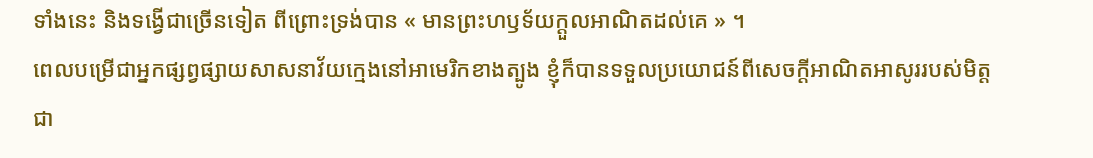ទាំងនេះ និងទង្វើជាច្រើនទៀត ពីព្រោះទ្រង់បាន « មានព្រះហឫទ័យក្តួលអាណិតដល់គេ » ។
ពេលបម្រើជាអ្នកផ្សព្វផ្សាយសាសនាវ័យក្មេងនៅអាមេរិកខាងត្បូង ខ្ញុំក៏បានទទួលប្រយោជន៍ពីសេចក្តីអាណិតអាសូររបស់មិត្តជា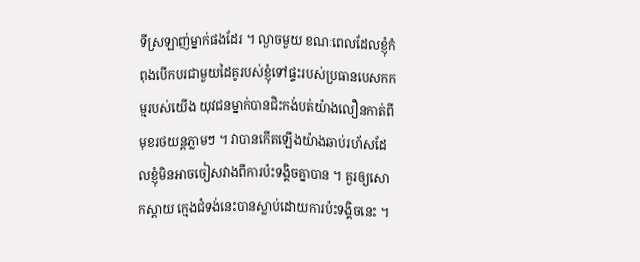ទីស្រឡាញ់ម្នាក់ផងដែរ ។ ល្ងាចមួយ ខណៈពេលដែលខ្ញុំកំពុងបើកបរជាមួយដៃគូរបស់ខ្ញុំទៅផ្ទះរបស់ប្រធានបេសកកម្មរបស់យើង យុវជនម្នាក់បានជិះកង់បត់យ៉ាងលឿនកាត់ពីមុខរថយន្តភ្លាមៗ ។ វាបានកើតឡើងយ៉ាងឆាប់រហ័សដែលខ្ញុំមិនអាចចៀសវាងពីការប៉ះទង្គិចគ្នាបាន ។ គួរឲ្យសោកស្តាយ ក្មេងជំទង់នេះបានស្លាប់ដោយការប៉ះទង្គិចនេះ ។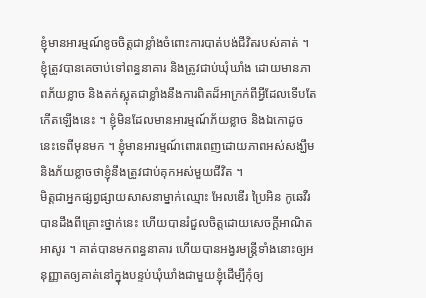ខ្ញុំមានអារម្មណ៍ខូចចិត្តជាខ្លាំងចំពោះការបាត់បង់ជីវិតរបស់គាត់ ។ ខ្ញុំត្រូវបានគេចាប់ទៅពន្ធនាគារ និងត្រូវជាប់ឃុំឃាំង ដោយមានភាពភ័យខ្លាច និងតក់ស្លុតជាខ្លាំងនឹងការពិតដ៏អាក្រក់ពីអ្វីដែលទើបតែកើតឡើងនេះ ។ ខ្ញុំមិនដែលមានអារម្មណ៍ភ័យខ្លាច និងឯកោដូចនេះទេពីមុនមក ។ ខ្ញុំមានអារម្មណ៍ពោរពេញដោយភាពអស់សង្ឃឹម និងភ័យខ្លាចថាខ្ញុំនឹងត្រូវជាប់គុកអស់មួយជីវិត ។
មិត្តជាអ្នកផ្សព្វផ្សាយសាសនាម្នាក់ឈ្មោះ អែលឌើរ ប្រៃអិន កូឆេវឺរ បានដឹងពីគ្រោះថ្នាក់នេះ ហើយបានរំជួលចិត្តដោយសេចក្តីអាណិតអាសូរ ។ គាត់បានមកពន្ធនាគារ ហើយបានអង្វរមន្រ្តីទាំងនោះឲ្យអនុញ្ញាតឲ្យគាត់នៅក្នុងបន្ទប់ឃុំឃាំងជាមួយខ្ញុំដើម្បីកុំឲ្យ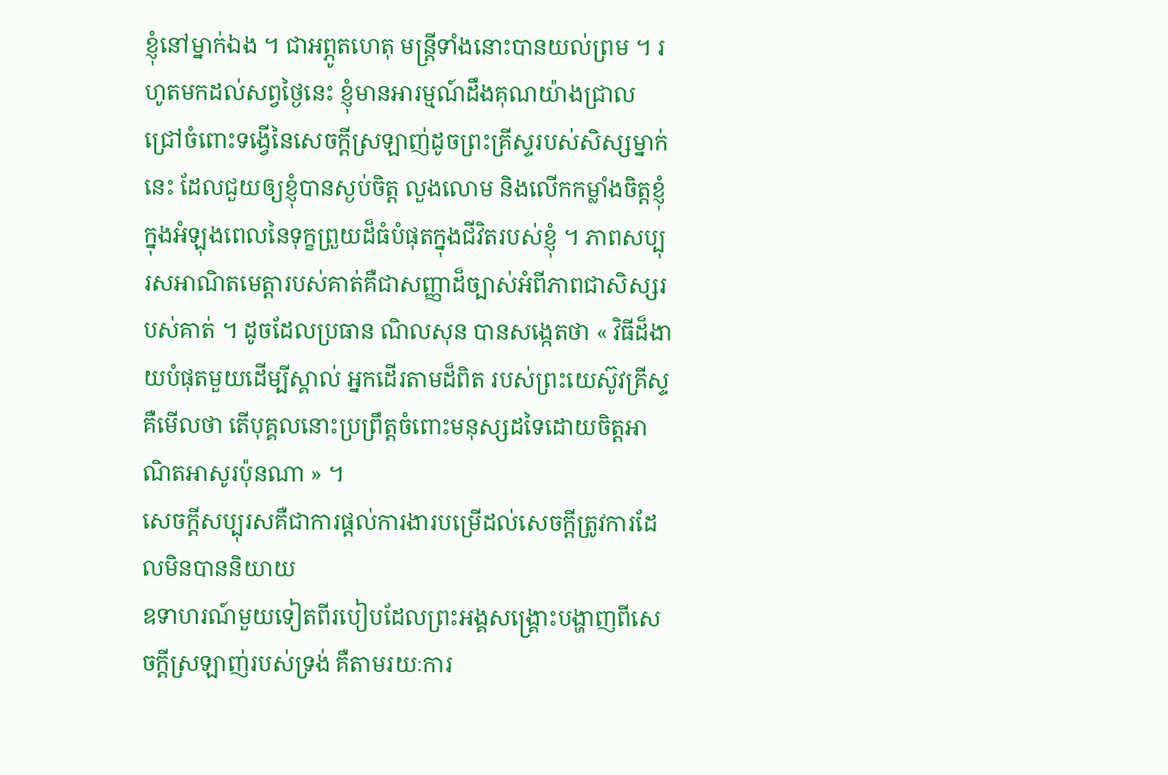ខ្ញុំនៅម្នាក់ឯង ។ ជាអព្ភូតហេតុ មន្រ្តីទាំងនោះបានយល់ព្រម ។ រហូតមកដល់សព្វថ្ងៃនេះ ខ្ញុំមានអារម្មណ៍ដឹងគុណយ៉ាងជ្រាលជ្រៅចំពោះទង្វើនៃសេចក្តីស្រឡាញ់ដូចព្រះគ្រីស្ទរបស់សិស្សម្នាក់នេះ ដែលជួយឲ្យខ្ញុំបានស្ងប់ចិត្ដ លួងលោម និងលើកកម្លាំងចិត្តខ្ញុំក្នុងអំឡុងពេលនៃទុក្ខព្រួយដ៏ធំបំផុតក្នុងជីវិតរបស់ខ្ញុំ ។ ភាពសប្បុរសអាណិតមេត្ដារបស់គាត់គឺជាសញ្ញាដ៏ច្បាស់អំពីភាពជាសិស្សរបស់គាត់ ។ ដូចដែលប្រធាន ណិលសុន បានសង្កេតថា « វិធីដ៏ងាយបំផុតមួយដើម្បីស្គាល់ អ្នកដើរតាមដ៏ពិត របស់ព្រះយេស៊ូវគ្រីស្ទគឺមើលថា តើបុគ្គលនោះប្រព្រឹត្តចំពោះមនុស្សដទៃដោយចិត្តអាណិតអាសូរប៉ុនណា » ។
សេចក្តីសប្បុរសគឺជាការផ្ដល់ការងារបម្រើដល់សេចក្តីត្រូវការដែលមិនបាននិយាយ
ឧទាហរណ៍មួយទៀតពីរបៀបដែលព្រះអង្គសង្គ្រោះបង្ហាញពីសេចក្តីស្រឡាញ់របស់ទ្រង់ គឺតាមរយៈការ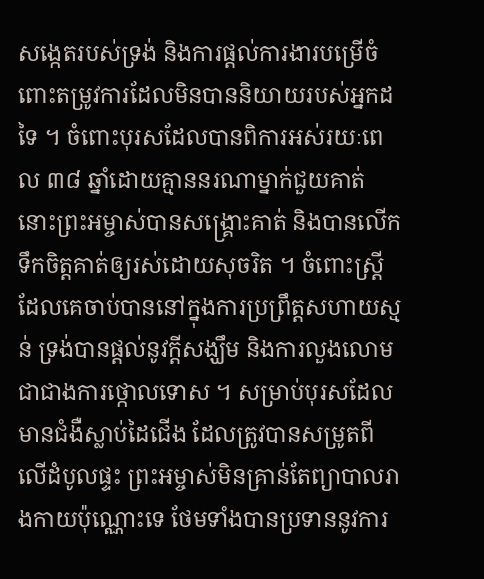សង្កេតរបស់ទ្រង់ និងការផ្ដល់ការងារបម្រើចំពោះតម្រូវការដែលមិនបាននិយាយរបស់អ្នកដទៃ ។ ចំពោះបុរសដែលបានពិការអស់រយៈពេល ៣៨ ឆ្នាំដោយគ្មាននរណាម្នាក់ជួយគាត់ នោះព្រះអម្ចាស់បានសង្រ្គោះគាត់ និងបានលើកទឹកចិត្តគាត់ឲ្យរស់ដោយសុចរិត ។ ចំពោះស្ត្រីដែលគេចាប់បាននៅក្នុងការប្រព្រឹត្តសហាយស្មន់ ទ្រង់បានផ្តល់នូវក្តីសង្ឃឹម និងការលួងលោមជាជាងការថ្កោលទោស ។ សម្រាប់បុរសដែលមានជំងឺស្លាប់ដៃជើង ដែលត្រូវបានសម្រូតពីលើដំបូលផ្ទះ ព្រះអម្ចាស់មិនគ្រាន់តែព្យាបាលរាងកាយប៉ុណ្ណោះទេ ថែមទាំងបានប្រទាននូវការ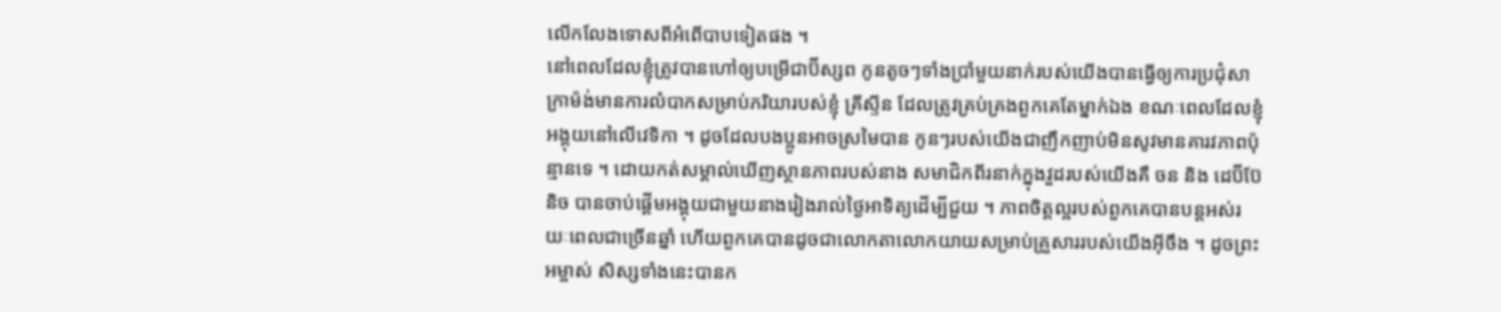លើកលែងទោសពីអំពើបាបទៀតផង ។
នៅពេលដែលខ្ញុំត្រូវបានហៅឲ្យបម្រើជាប៊ីស្សព កូនតូចៗទាំងប្រាំមួយនាក់របស់យើងបានធ្វើឲ្យការប្រជុំសាក្រាម៉ង់មានការលំបាកសម្រាប់ភរិយារបស់ខ្ញុំ គ្រីស្ទីន ដែលត្រូវគ្រប់គ្រងពួកគេតែម្នាក់ឯង ខណៈពេលដែលខ្ញុំអង្គុយនៅលើវេទិកា ។ ដូចដែលបងប្អូនអាចស្រមៃបាន កូនៗរបស់យើងជាញឹកញាប់មិនសូវមានគារវភាពប៉ុន្មានទេ ។ ដោយកត់សម្គាល់ឃើញស្ថានភាពរបស់នាង សមាជិកពីរនាក់ក្នុងវួដរបស់យើងគឺ ចន និង ដេប៊ីប៊ែនិច បានចាប់ផ្តើមអង្គុយជាមួយនាងរៀងរាល់ថ្ងៃអាទិត្យដើម្បីជួយ ។ ភាពចិត្ដល្អរបស់ពួកគេបានបន្តអស់រយៈពេលជាច្រើនឆ្នាំ ហើយពួកគេបានដូចជាលោកតាលោកយាយសម្រាប់គ្រួសាររបស់យើងអ៊ីចឹង ។ ដូចព្រះអម្ចាស់ សិស្សទាំងនេះបានក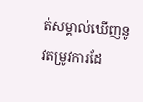ត់សម្គាល់ឃើញនូវតម្រូវការដែ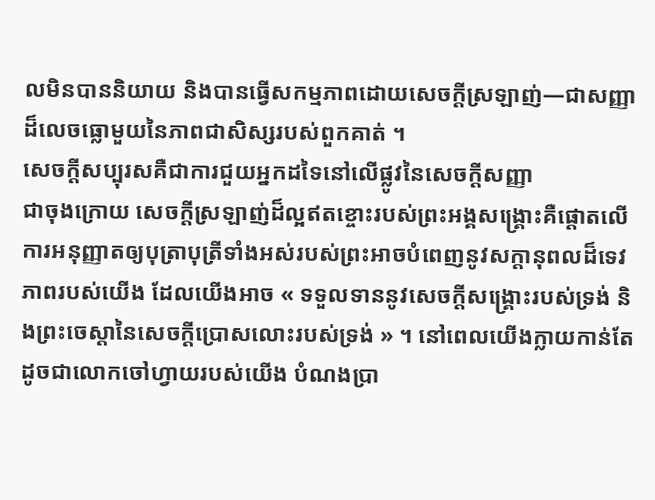លមិនបាននិយាយ និងបានធ្វើសកម្មភាពដោយសេចក្តីស្រឡាញ់—ជាសញ្ញាដ៏លេចធ្លោមួយនៃភាពជាសិស្សរបស់ពួកគាត់ ។
សេចក្តីសប្បុរសគឺជាការជួយអ្នកដទៃនៅលើផ្លូវនៃសេចក្តីសញ្ញា
ជាចុងក្រោយ សេចក្តីស្រឡាញ់ដ៏ល្អឥតខ្ចោះរបស់ព្រះអង្គសង្គ្រោះគឺផ្តោតលើការអនុញ្ញាតឲ្យបុត្រាបុត្រីទាំងអស់របស់ព្រះអាចបំពេញនូវសក្តានុពលដ៏ទេវភាពរបស់យើង ដែលយើងអាច « ទទួលទាននូវសេចក្ដីសង្គ្រោះរបស់ទ្រង់ និងព្រះចេស្ដានៃសេចក្ដីប្រោសលោះរបស់ទ្រង់ » ។ នៅពេលយើងក្លាយកាន់តែដូចជាលោកចៅហ្វាយរបស់យើង បំណងប្រា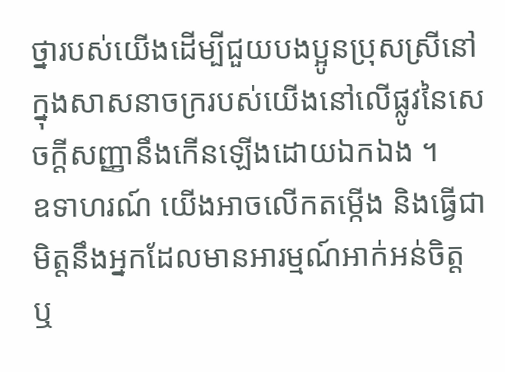ថ្នារបស់យើងដើម្បីជួយបងប្អូនប្រុសស្រីនៅក្នុងសាសនាចក្ររបស់យើងនៅលើផ្លូវនៃសេចក្តីសញ្ញានឹងកើនឡើងដោយឯកឯង ។
ឧទាហរណ៍ យើងអាចលើកតម្កើង និងធ្វើជាមិត្តនឹងអ្នកដែលមានអារម្មណ៍អាក់អន់ចិត្ត ឬ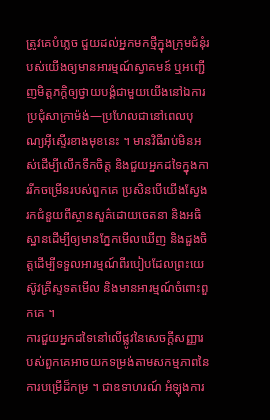ត្រូវគេបំភ្លេច ជួយដល់អ្នកមកថ្មីក្នុងក្រុមជំនុំរបស់យើងឲ្យមានអារម្មណ៍ស្វាគមន៍ ឬអញ្ជើញមិត្តភក្តិឲ្យថ្វាយបង្គំជាមួយយើងនៅឯការប្រជុំសាក្រាម៉ង់—ប្រហែលជានៅពេលបុណ្យអ៊ីស្ទើរខាងមុខនេះ ។ មានវិធីរាប់មិនអស់ដើម្បីលើកទឹកចិត្ត និងជួយអ្នកដទៃក្នុងការរីកចម្រើនរបស់ពួកគេ ប្រសិនបើយើងស្វែងរកជំនួយពីស្ថានសួគ៌ដោយចេតនា និងអធិស្ឋានដើម្បីឲ្យមានភ្នែកមើលឃើញ និងដួងចិត្តដើម្បីទទួលអារម្មណ៍ពីរបៀបដែលព្រះយេស៊ូវគ្រីស្ទទតមើល និងមានអារម្មណ៍ចំពោះពួកគេ ។
ការជួយអ្នកដទៃនៅលើផ្លូវនៃសេចក្តីសញ្ញារបស់ពួកគេអាចយកទម្រង់តាមសកម្មភាពនៃការបម្រើដ៏កម្រ ។ ជាឧទាហរណ៍ អំឡុងការ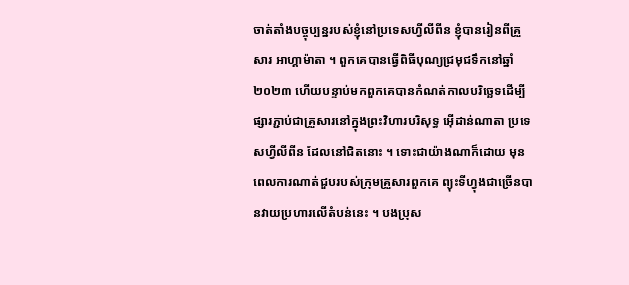ចាត់តាំងបច្ចុប្បន្នរបស់ខ្ញុំនៅប្រទេសហ្វីលីពីន ខ្ញុំបានរៀនពីគ្រួសារ អាហ្គាម៉ាតា ។ ពួកគេបានធ្វើពិធីបុណ្យជ្រមុជទឹកនៅឆ្នាំ២០២៣ ហើយបន្ទាប់មកពួកគេបានកំណត់កាលបរិច្ឆេទដើម្បីផ្សារភ្ជាប់ជាគ្រួសារនៅក្នុងព្រះវិហារបរិសុទ្ធ អ៊ើដាន់ណាតា ប្រទេសហ្វីលីពីន ដែលនៅជិតនោះ ។ ទោះជាយ៉ាងណាក៏ដោយ មុនពេលការណាត់ជួបរបស់ក្រុមគ្រួសារពួកគេ ព្យុះទីហ្វុងជាច្រើនបានវាយប្រហារលើតំបន់នេះ ។ បងប្រុស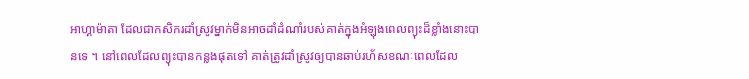អាហ្គាម៉ាតា ដែលជាកសិករដាំស្រូវម្នាក់មិនអាចដាំដំណាំរបស់គាត់ក្នុងអំឡុងពេលព្យុះដ៏ខ្លាំងនោះបានទេ ។ នៅពេលដែលព្យុះបានកន្លងផុតទៅ គាត់ត្រូវដាំស្រូវឲ្យបានឆាប់រហ័សខណៈពេលដែល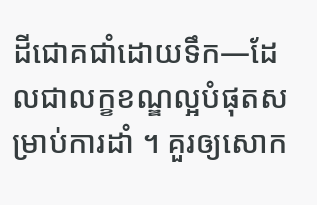ដីជោគជាំដោយទឹក—ដែលជាលក្ខខណ្ឌល្អបំផុតសម្រាប់ការដាំ ។ គួរឲ្យសោក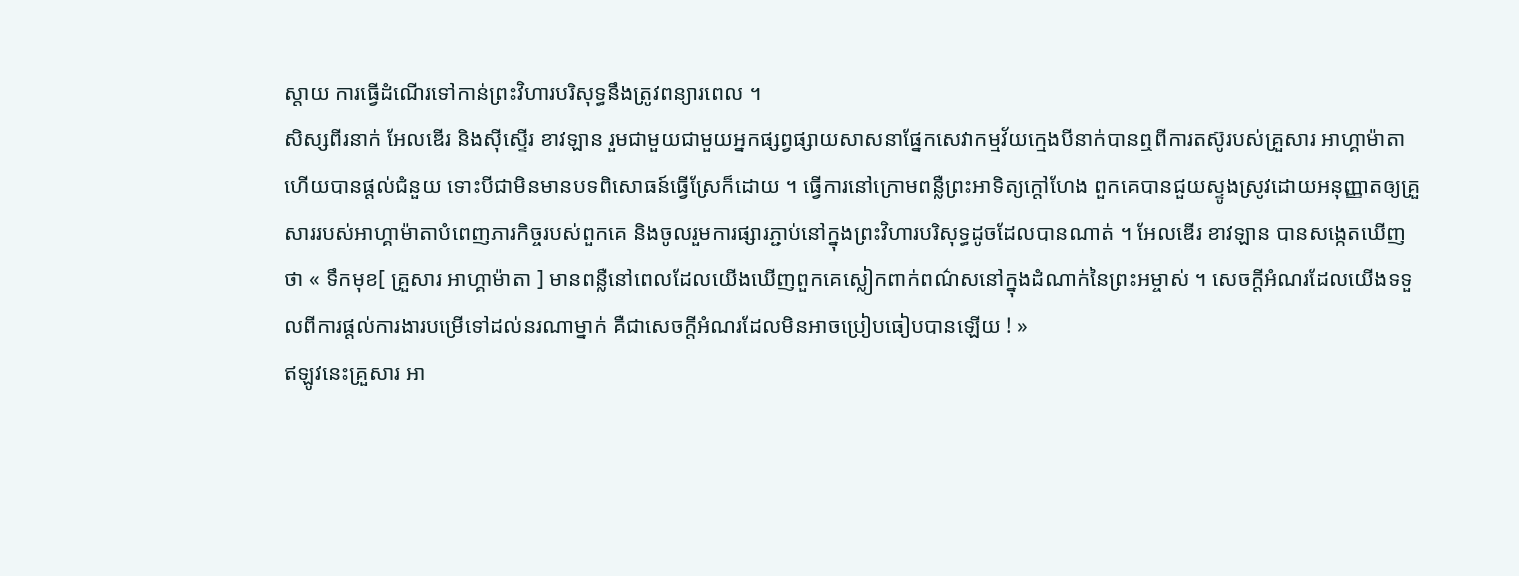ស្តាយ ការធ្វើដំណើរទៅកាន់ព្រះវិហារបរិសុទ្ធនឹងត្រូវពន្យារពេល ។
សិស្សពីរនាក់ អែលឌើរ និងស៊ីស្ទើរ ខាវឡាន រួមជាមួយជាមួយអ្នកផ្សព្វផ្សាយសាសនាផ្នែកសេវាកម្មវ័យក្មេងបីនាក់បានឮពីការតស៊ូរបស់គ្រួសារ អាហ្គាម៉ាតា ហើយបានផ្តល់ជំនួយ ទោះបីជាមិនមានបទពិសោធន៍ធ្វើស្រែក៏ដោយ ។ ធ្វើការនៅក្រោមពន្លឺព្រះអាទិត្យក្តៅហែង ពួកគេបានជួយស្ទូងស្រូវដោយអនុញ្ញាតឲ្យគ្រួសាររបស់អាហ្គាម៉ាតាបំពេញភារកិច្ចរបស់ពួកគេ និងចូលរួមការផ្សារភ្ជាប់នៅក្នុងព្រះវិហារបរិសុទ្ធដូចដែលបានណាត់ ។ អែលឌើរ ខាវឡាន បានសង្កេតឃើញថា « ទឹកមុខ[ គ្រួសារ អាហ្គាម៉ាតា ] មានពន្លឺនៅពេលដែលយើងឃើញពួកគេស្លៀកពាក់ពណ៌សនៅក្នុងដំណាក់នៃព្រះអម្ចាស់ ។ សេចក្តីអំណរដែលយើងទទួលពីការផ្ដល់ការងារបម្រើទៅដល់នរណាម្នាក់ គឺជាសេចក្តីអំណរដែលមិនអាចប្រៀបធៀបបានឡើយ ! »
ឥឡូវនេះគ្រួសារ អា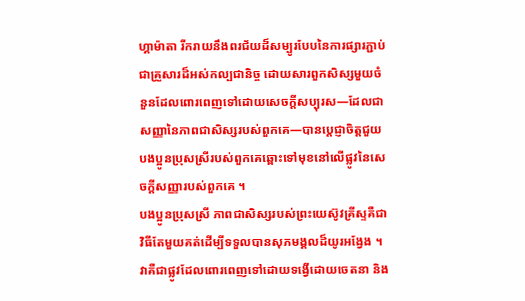ហ្គាម៉ាតា រីករាយនឹងពរជ័យដ៏សម្បូរបែបនៃការផ្សារភ្ជាប់ជាគ្រួសារដ៏អស់កល្បជានិច្ច ដោយសារពួកសិស្សមួយចំនួនដែលពោរពេញទៅដោយសេចក្តីសប្បុរស—ដែលជាសញ្ញានៃភាពជាសិស្សរបស់ពួកគេ—បានប្តេជ្ញាចិត្តជួយបងប្អូនប្រុសស្រីរបស់ពួកគេឆ្ពោះទៅមុខនៅលើផ្លូវនៃសេចក្តីសញ្ញារបស់ពួកគេ ។
បងប្អូនប្រុសស្រី ភាពជាសិស្សរបស់ព្រះយេស៊ូវគ្រីស្ទគឺជាវិធីតែមួយគត់ដើម្បីទទួលបានសុភមង្គលដ៏យូរអង្វែង ។ វាគឺជាផ្លូវដែលពោរពេញទៅដោយទង្វើដោយចេតនា និង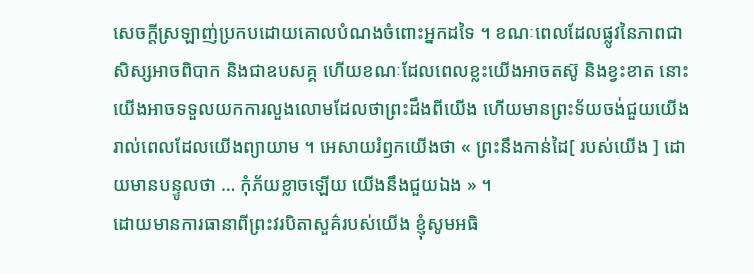សេចក្តីស្រឡាញ់ប្រកបដោយគោលបំណងចំពោះអ្នកដទៃ ។ ខណៈពេលដែលផ្លូវនៃភាពជាសិស្សអាចពិបាក និងជាឧបសគ្គ ហើយខណៈដែលពេលខ្លះយើងអាចតស៊ូ និងខ្វះខាត នោះយើងអាចទទួលយកការលួងលោមដែលថាព្រះដឹងពីយើង ហើយមានព្រះទ័យចង់ជួយយើងរាល់ពេលដែលយើងព្យាយាម ។ អេសាយរំឭកយើងថា « ព្រះនឹងកាន់ដៃ[ របស់យើង ] ដោយមានបន្ទូលថា … កុំភ័យខ្លាចឡើយ យើងនឹងជួយឯង » ។
ដោយមានការធានាពីព្រះវរបិតាសួគ៌របស់យើង ខ្ញុំសូមអធិ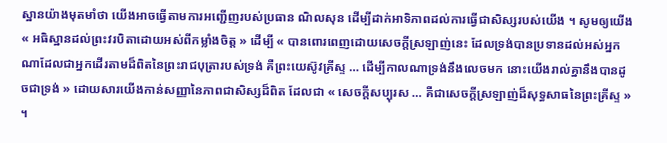ស្ឋានយ៉ាងមុតមាំថា យើងអាចធ្វើតាមការអញ្ជើញរបស់ប្រធាន ណិលសុន ដើម្បីដាក់អាទិភាពដល់ការធ្វើជាសិស្សរបស់យើង ។ សូមឲ្យយើង « អធិស្ឋានដល់ព្រះវរបិតាដោយអស់ពីកម្លាំងចិត្ត » ដើម្បី « បានពោរពេញដោយសេចក្តីស្រឡាញ់នេះ ដែលទ្រង់បានប្រទានដល់អស់អ្នកណាដែលជាអ្នកដើរតាមដ៏ពិតនៃព្រះរាជបុត្រារបស់ទ្រង់ គឺព្រះយេស៊ូវគ្រីស្ទ … ដើម្បីកាលណាទ្រង់នឹងលេចមក នោះយើងរាល់គ្នានឹងបានដូចជាទ្រង់ » ដោយសារយើងកាន់សញ្ញានៃភាពជាសិស្សដ៏ពិត ដែលជា « សេចក្តីសប្បុរស … គឺជាសេចក្ដីស្រឡាញ់ដ៏សុទ្ធសាធនៃព្រះគ្រីស្ទ » ។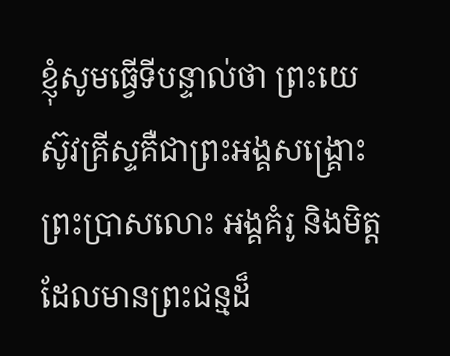ខ្ញុំសូមធ្វើទីបន្ទាល់ថា ព្រះយេស៊ូវគ្រីស្ទគឺជាព្រះអង្គសង្រ្គោះ ព្រះប្រាសលោះ អង្គគំរូ និងមិត្តដែលមានព្រះជន្មដ៏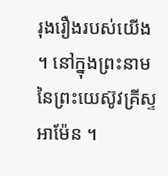រុងរឿងរបស់យើង ។ នៅក្នុងព្រះនាមនៃព្រះយេស៊ូវគ្រីស្ទ អាម៉ែន ។